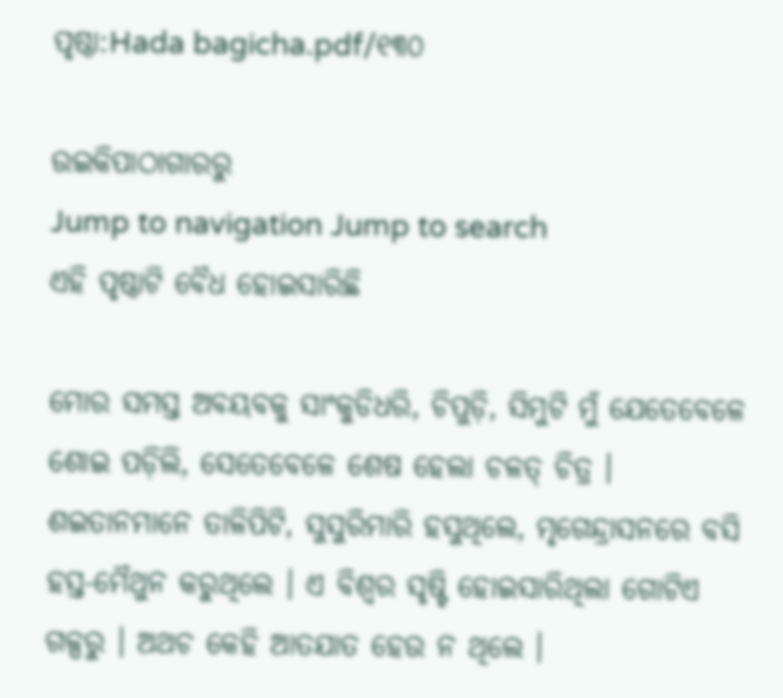ପୃଷ୍ଠା:Hada bagicha.pdf/୧୩୦

ଉଇକିପାଠାଗାର‌ରୁ
Jump to navigation Jump to search
ଏହି ପୃଷ୍ଠାଟି ବୈଧ ହୋଇସାରିଛି

ମୋର ସମସ୍ତ ଅବୟବକୁ ସାଂକୁଡିଧରି, ଚିପୁଡ଼ି, ସିମୁଟି ମୁଁ ଯେତେବେଳେ ଶୋଇ ପଡ଼ିଲି, ସେତେବେଳେ ଶେଷ ହେଲା ଚଳତ୍ ଚିତ୍ର । ଶଇତାନମାନେ ତାଳିପିଟି, ସୁସୁରିମାରି ହସୁଥିଲେ, ମୃଗେନ୍ଦ୍ରାସନରେ ବସି ହସ୍ତ-ମୈଥୁନ କରୁଥିଲେ । ଏ ବିଶ୍ୱର ସୃଷ୍ଟି ହୋଇସାରିଥିଲା ଗୋଟିଏ ଗଳ୍ପରୁ । ଅଥଚ କେହି ଆତଯାତ ହେଉ ନ ଥିଲେ ।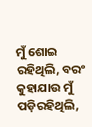ମୁଁ ଶୋଇ ରହିଥିଲି, ବରଂ କୁହାଯାଉ ମୁଁ ପଡ଼ିରହିଥିଲି,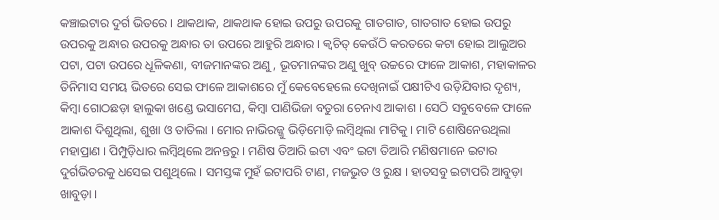କଞ୍ଚାଇଟାର ଦୁର୍ଗ ଭିତରେ । ଥାକଥାକ, ଥାକଥାକ ହୋଇ ଉପରୁ ଉପରକୁ ଗାତଗାତ, ଗାତଗାତ ହୋଇ ଉପରୁ ଉପରକୁ ଅନ୍ଧାର ଉପରକୁ ଅନ୍ଧାର ତା ଉପରେ ଆହୁରି ଅନ୍ଧାର । କ୍ୱଚିତ୍ କେଉଁଠି କରତରେ କଟା ହୋଇ ଆଲୁଅର ପଟା, ପଟା ଉପରେ ଧୂଳିକଣା, ବୀଜମାନଙ୍କର ଅଣୁ, ଭୂତମାନଙ୍କର ଅଣୁ ଖୁବ୍ ଉଚ୍ଚରେ ଫାଳେ ଆକାଶ, ମହାକାଳର ତିନିମାସ ସମୟ ଭିତରେ ସେଇ ଫାଳେ ଆକାଶରେ ମୁଁ କେବେହେଲେ ଦେଖିନାଇଁ ପକ୍ଷୀଟିଏ ଉଡ଼ିଯିବାର ଦୃଶ୍ୟ, କିମ୍ବା ଗୋଠଛଡ଼ା ହାଲୁକା ଖଣ୍ଡେ ଭସାମେଘ, କିମ୍ବା ପାଣିଭିଜା ବତୁରା ଚେନାଏ ଆକାଶ । ସେଠି ସବୁବେଳେ ଫାଳେ ଆକାଶ ଦିଶୁଥିଲା, ଶୁଖା ଓ ତାତିଲା । ମୋର ନାଭିରଜ୍ଜୁ ଭିଡ଼ିମୋଡ଼ି ଲମ୍ବିଥିଲା ମାଟିକୁ । ମାଟି ଶୋଷିନେଉଥିଲା ମହାପ୍ରାଣ । ପିମ୍ପୁଡ଼ିଧାର ଲମ୍ବିଥିଲେ ଅନନ୍ତରୁ । ମଣିଷ ତିଆରି ଇଟା ଏବଂ ଇଟା ତିଆରି ମଣିଷମାନେ ଇଟାର ଦୁର୍ଗଭିତରକୁ ଧସେଇ ପଶୁଥିଲେ । ସମସ୍ତଙ୍କ ମୁହଁ ଇଟାପରି ଟାଣ, ମଜଭୁତ ଓ ରୁକ୍ଷ । ହାତସବୁ ଇଟାପରି ଆବୁଡ଼ା ଖାବୁଡ଼ା ।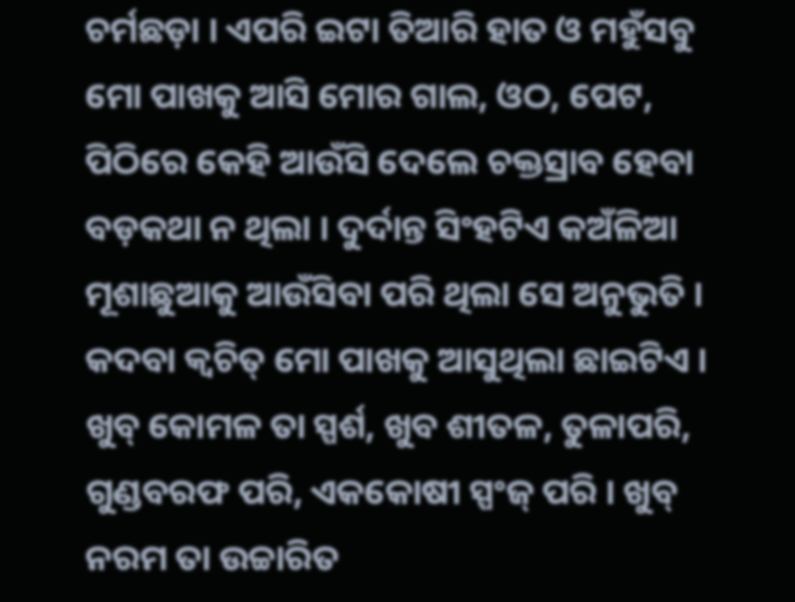ଚର୍ମଛଡ଼ା । ଏପରି ଇଟା ତିଆରି ହାତ ଓ ମହୁଁସବୁ ମୋ ପାଖକୁ ଆସି ମୋର ଗାଲ, ଓଠ, ପେଟ, ପିଠିରେ କେହି ଆଉଁସି ଦେଲେ ଚକ୍ତସ୍ରାବ ହେବା ବଡ଼କଥା ନ ଥିଲା । ଦୁର୍ଦାନ୍ତ ସିଂହଟିଏ କଅଁଳିଆ ମୂଶାଛୁଆକୁ ଆଉଁସିବା ପରି ଥିଲା ସେ ଅନୁଭୁତି । କଦବା କ୍ୱଚିତ୍ ମୋ ପାଖକୁ ଆସୁଥିଲା ଛାଇଟିଏ । ଖୁବ୍ କୋମଳ ତା ସ୍ପର୍ଶ, ଖୁବ ଶୀତଳ, ତୁଳାପରି, ଗୁଣ୍ଡବରଫ ପରି, ଏକକୋଷୀ ସ୍ପଂଜ୍ ପରି । ଖୁବ୍ ନରମ ତା ଉଚ୍ଚାରିତ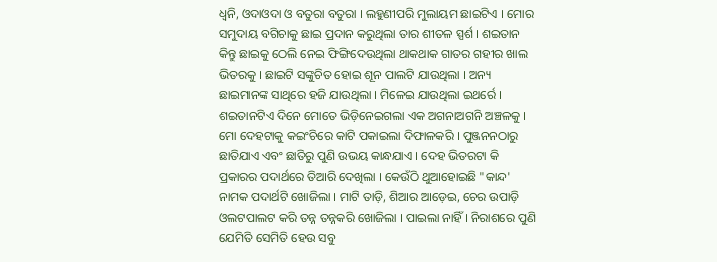ଧ୍ୱନି, ଓଦାଓଦା ଓ ବତୁରା ବତୁରା । ଲହୁଣୀପରି ମୁଲାୟମ ଛାଇଟିଏ । ମୋର ସମୁଦାୟ ବଗିଚାକୁ ଛାଇ ପ୍ରଦାନ କରୁଥିଲା ତାର ଶୀତଳ ସ୍ପର୍ଶ । ଶଇତାନ କିନ୍ତୁ ଛାଇକୁ ଠେଲି ନେଇ ଫିଙ୍ଗିଦେଉଥିଲା ଥାକଥାକ ଗାତର ଗହୀର ଖାଲ ଭିତରକୁ । ଛାଇଟି ସଙ୍କୁଚିତ ହୋଇ ଶୂନ ପାଲଟି ଯାଉଥିଲା । ଅନ୍ୟ ଛାଇମାନଙ୍କ ସାଥିରେ ହଜି ଯାଉଥିଲା । ମିଳେଇ ଯାଉଥିଲା ଇଥର୍ରେ । ଶଇତାନଟିଏ ଦିନେ ମୋତେ ଭିଡ଼ିନେଇଗଲା ଏକ ଅଗନାଅଗନି ଅଞ୍ଚଳକୁ । ମୋ ଦେହଟାକୁ କଇଂଚିରେ କାଟି ପକାଇଲା ଦିଫାଳକରି । ପୁଞ୍ଜନନଠାରୁ ଛାତିଯାଏ ଏବଂ ଛାତିରୁ ପୁଣି ଉଭୟ କାନ୍ଧଯାଏ । ଦେହ ଭିତରଟା କି ପ୍ରକାରର ପଦାର୍ଥରେ ତିଆରି ଦେଖିଲା । କେଉଁଠି ଥୁଆହୋଇଛି "କାନ୍ଦ' ନାମକ ପଦାର୍ଥଟି ଖୋଜିଲା । ମାଟି ତାଡ଼ି, ଶିଆର ଆଡ଼େଇ, ଚେର ଉପାଡ଼ି ଓଲଟପାଲଟ କରି ତନ୍ନ ତନ୍ନକରି ଖୋଜିଲା । ପାଇଲା ନାହିଁ । ନିରାଶରେ ପୁଣି ଯେମିତି ସେମିତି ହେଉ ସବୁ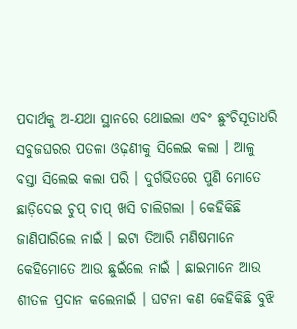ପଦାର୍ଥକୁ ଅ-ଯଥା ସ୍ଥାନରେ ଥୋଇଲା ଏବଂ ଛୁଂଚିସୂତାଧରି ସବୁଜଘରର ପତଳା ଓଢ଼ଣୀକୁ ସିଲେଇ କଲା । ଆଳୁ ବସ୍ତା ସିଲେଇ କଲା ପରି । ଦୁର୍ଗଭିତରେ ପୁଣି ମୋତେ ଛାଡ଼ିଦେଇ ଚୁପ୍ ଚାପ୍ ଖସି ଚାଲିଗଲା । କେହିକିଛି ଜାଣିପାରିଲେ ନାଇଁ । ଇଟା ତିଆରି ମଣିଷମାନେ କେହିମୋତେ ଆଉ ଛୁଇଁଲେ ନାଇଁ । ଛାଇମାନେ ଆଉ ଶୀତଳ ପ୍ରଦାନ କଲେନାଇଁ । ଘଟନା କଣ କେହିକିଛି ବୁଝି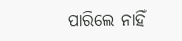ପାରିଲେ ନାହିଁ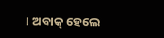। ଅବାକ୍ ହେଲେ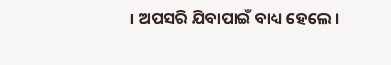। ଅପସରି ଯିବାପାଇଁ ବାଧ୍ୟ ହେଲେ ।